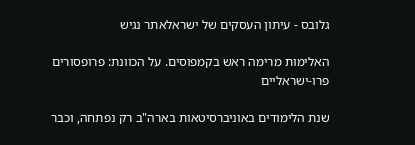גלובס - עיתון העסקים של ישראלאתר נגיש

האלימות מרימה ראש בקמפוסים. על הכוונת: פרופסורים פרו-ישראליים

שנת הלימודים באוניברסיטאות בארה"ב רק נפתחה, וכבר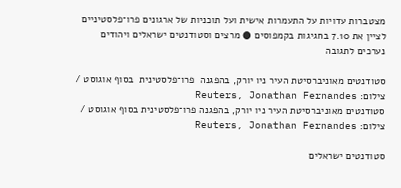מצטברות עדויות על התעמרות אישית ועל תוכניות של ארגונים פרו־פלסטיניים לציין את 7.10 בחגיגות בקמפוסים ● מרצים וסטודנטים ישראלים ויהודים נערכים לתגובה

סטודנטים מאוניברסיטת העיר ניו יורק, בהפגנה  פרו־פלסטינית  בסוף אוגוסט / צילום: Reuters, Jonathan Fernandes
סטודנטים מאוניברסיטת העיר ניו יורק, בהפגנה פרו־פלסטינית בסוף אוגוסט / צילום: Reuters, Jonathan Fernandes

סטודנטים ישראלים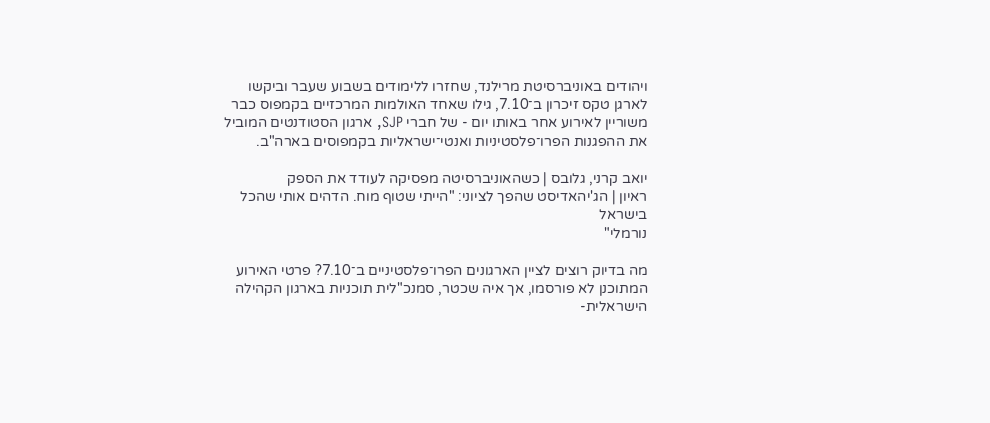ויהודים באוניברסיטת מרילנד, שחזרו ללימודים בשבוע שעבר וביקשו לארגן טקס זיכרון ב־7.10, גילו שאחד האולמות המרכזיים בקמפוס כבר משוריין לאירוע אחר באותו יום - של חברי SJP, ארגון הסטודנטים המוביל את ההפגנות הפרו־פלסטיניות ואנטי־ישראליות בקמפוסים בארה"ב.

יואב קרני, גלובס | כשהאוניברסיטה מפסיקה לעודד את הספק
ראיון | הג'יהאדיסט שהפך לציוני: "הייתי שטוף מוח. הדהים אותי שהכל בישראל
נורמלי"

מה בדיוק רוצים לציין הארגונים הפרו־פלסטיניים ב־7.10? פרטי האירוע המתוכנן לא פורסמו, אך איה שכטר, סמנכ"לית תוכניות בארגון הקהילה הישראלית-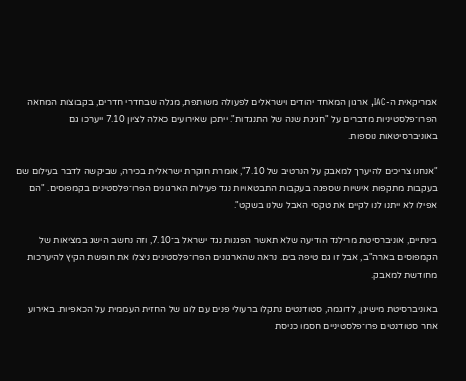אמריקאית ה-IAC, ארגון המאחד יהודים וישראלים לפעולה משותפת, מגלה שבחדרי חדרים, בקבוצות המחאה הפרו־פלסטיניות מדברים על "חגיגת שנה של התנגדות". ייתכן שאירועים כאלה לציון 7.10 ייערכו גם באוניברסיטאות נוספות.

"אנחנו צריכים להיערך למאבק על הנרטיב של 7.10", אומרת חוקרת ישראלית בכירה, שביקשה לדבר בעילום שם בעקבות מתקפות אישיות שספגה בעקבות התבטאויות נגד פעילות הארגונים הפרו־פלסטינים בקמפוסים. "הם אפילו לא ייתנו לנו לקיים את טקסי האבל שלנו בשקט".

בינתיים, אוניברסיטת מרילנד הודיעה שלא תאשר הפגנות נגד ישראל ב־7.10, וזה נחשב הישג במציאות של הקמפוסים בארה"ב, אבל זו גם טיפה בים. נראה שהארגונים הפרו־פלסטינים ניצלו את חופשת הקיץ להיערכות מחודשת למאבק.

באוניברסיטת מישיגן, לדוגמה, סטודנטים נתקלו ברעולי פנים עם לוגו של החזית העממית על הכאפיות. באירוע אחר סטודנטים פרו־פלסטיניים חסמו כניסת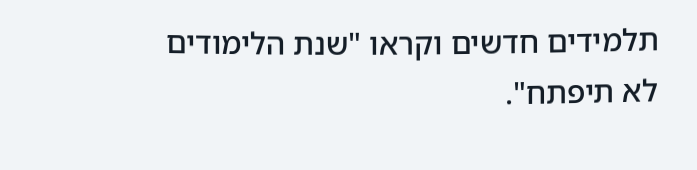תלמידים חדשים וקראו "שנת הלימודים לא תיפתח".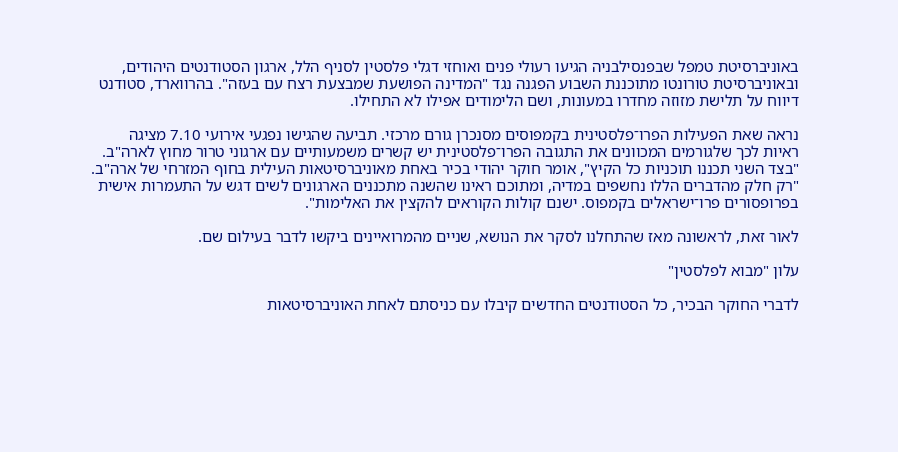באוניברסיטת טמפל שבפנסילבניה הגיעו רעולי פנים ואוחזי דגלי פלסטין לסניף הלל, ארגון הסטודנטים היהודים, ובאוניברסיטת טורונטו מתוכננת השבוע הפגנה נגד "המדינה הפושעת שמבצעת רצח עם בעזה". בהרווארד, סטודנט דיווח על תלישת מזוזה מחדרו במעונות, ושם הלימודים אפילו לא התחילו.

נראה שאת הפעילות הפרו־פלסטינית בקמפוסים מסנכרן גורם מרכזי. תביעה שהגישו נפגעי אירועי 7.10 מציגה ראיות לכך שלגורמים המכוונים את התגובה הפרו־פלסטינית יש קשרים משמעותיים עם ארגוני טרור מחוץ לארה"ב. "בצד השני תכננו תוכניות כל הקיץ", אומר חוקר יהודי בכיר באחת מאוניברסיטאות העילית בחוף המזרחי של ארה"ב. "רק חלק מהדברים הללו נחשפים במדיה, ומתוכם ראינו שהשנה מתכננים הארגונים לשים דגש על התעמרות אישית בפרופסורים פרו־ישראלים בקמפוס. ישנם קולות הקוראים להקצין את האלימות".

לאור זאת, לראשונה מאז שהתחלנו לסקר את הנושא, שניים מהמרואיינים ביקשו לדבר בעילום שם.

עלון "מבוא לפלסטין"

לדברי החוקר הבכיר, כל הסטודנטים החדשים קיבלו עם כניסתם לאחת האוניברסיטאות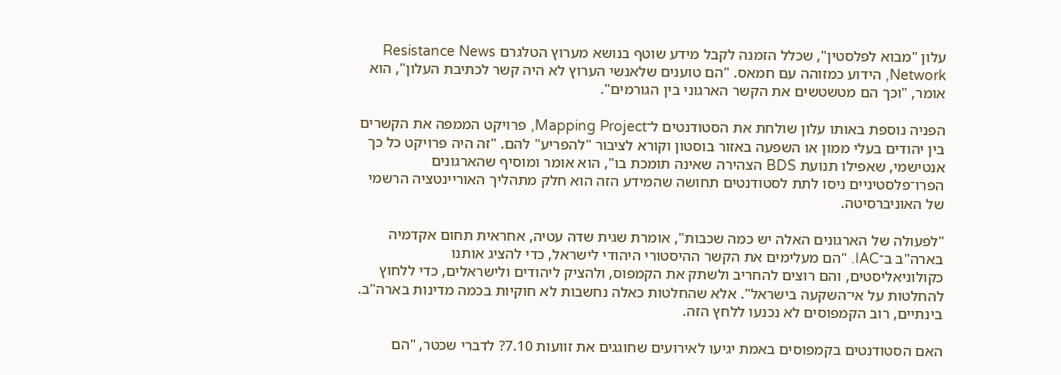עלון "מבוא לפלסטין", שכלל הזמנה לקבל מידע שוטף בנושא מערוץ הטלגרם Resistance News Network, הידוע כמזוהה עם חמאס. "הם טוענים שלאנשי הערוץ לא היה קשר לכתיבת העלון", הוא אומר, "וכך הם מטשטשים את הקשר הארגוני בין הגורמים".

הפניה נוספת באותו עלון שולחת את הסטודנטים ל־Mapping Project, פרויקט הממפה את הקשרים בין יהודים בעלי ממון או השפעה באזור בוסטון וקורא לציבור "להפריע" להם. "זה היה פרויקט כל כך אנטישמי, שאפילו תנועת BDS הצהירה שאינה תומכת בו", הוא אומר ומוסיף שהארגונים הפרו־פלסטיניים ניסו לתת לסטודנטים תחושה שהמידע הזה הוא חלק מתהליך האוריינטציה הרשמי של האוניברסיטה.

"לפעולה של הארגונים האלה יש כמה שכבות", אומרת שגית שדה עטיה, אחראית תחום אקדמיה בארה"ב ב־IAC. "הם מעלימים את הקשר ההיסטורי היהודי לישראל, כדי להציג אותנו כקולוניאליסטים, והם רוצים להחריב ולשתק את הקמפוס, ולהציק ליהודים ולישראלים, כדי ללחוץ להחלטות על אי־השקעה בישראל". אלא שהחלטות כאלה נחשבות לא חוקיות בכמה מדינות בארה"ב. בינתיים, רוב הקמפוסים לא נכנעו ללחץ הזה.

האם הסטודנטים בקמפוסים באמת יגיעו לאירועים שחוגגים את זוועות 7.10? לדברי שכטר, "הם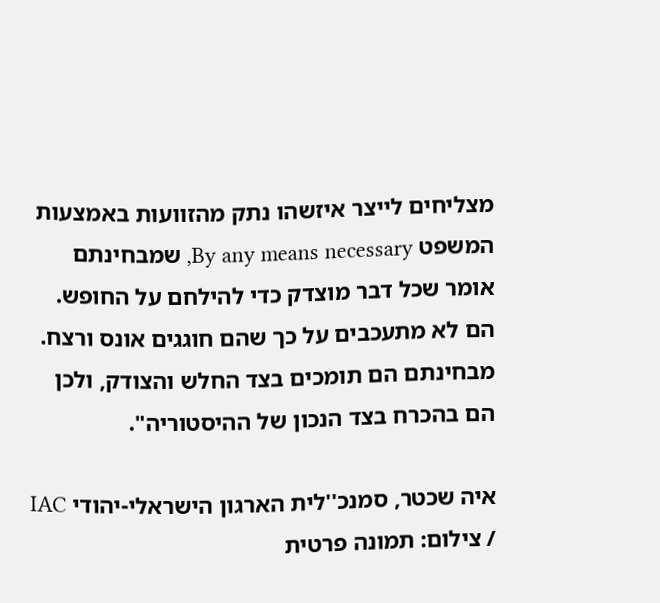מצליחים לייצר איזשהו נתק מהזוועות באמצעות המשפט By any means necessary, שמבחינתם אומר שכל דבר מוצדק כדי להילחם על החופש. הם לא מתעכבים על כך שהם חוגגים אונס ורצח. מבחינתם הם תומכים בצד החלש והצודק, ולכן הם בהכרח בצד הנכון של ההיסטוריה".

איה שכטר, סמנכ''לית הארגון הישראלי-יהודי IAC / צילום: תמונה פרטית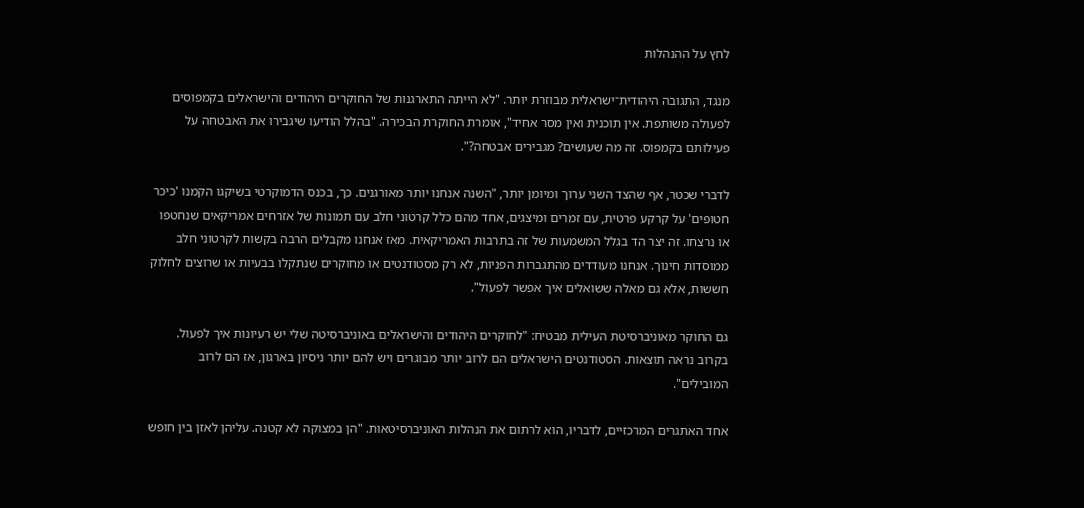לחץ על ההנהלות

מנגד, התגובה היהודית־ישראלית מבוזרת יותר. "לא הייתה התארגנות של החוקרים היהודים והישראלים בקמפוסים לפעולה משותפת. אין תוכנית ואין מסר אחיד", אומרת החוקרת הבכירה. "בהלל הודיעו שיגבירו את האבטחה על פעילותם בקמפוס. זה מה שעושים? מגבירים אבטחה?".

לדברי שכטר, אף שהצד השני ערוך ומיומן יותר, "השנה אנחנו יותר מאורגנים. כך, בכנס הדמוקרטי בשיקגו הקמנו 'כיכר חטופים' על קרקע פרטית, עם זמרים ומיצגים, אחד מהם כלל קרטוני חלב עם תמונות של אזרחים אמריקאים שנחטפו או נרצחו. זה יצר הד בגלל המשמעות של זה בתרבות האמריקאית. מאז אנחנו מקבלים הרבה בקשות לקרטוני חלב ממוסדות חינוך. אנחנו מעודדים מהתגברות הפניות, לא רק מסטודנטים או מחוקרים שנתקלו בבעיות או שרוצים לחלוק חששות, אלא גם מאלה ששואלים איך אפשר לפעול".

גם החוקר מאוניברסיטת העילית מבטיח: "לחוקרים היהודים והישראלים באוניברסיטה שלי יש רעיונות איך לפעול. בקרוב נראה תוצאות. הסטודנטים הישראלים הם לרוב יותר מבוגרים ויש להם יותר ניסיון בארגון, אז הם לרוב המובילים".

אחד האתגרים המרכזיים, לדבריו, הוא לרתום את הנהלות האוניברסיטאות. "הן במצוקה לא קטנה. עליהן לאזן בין חופש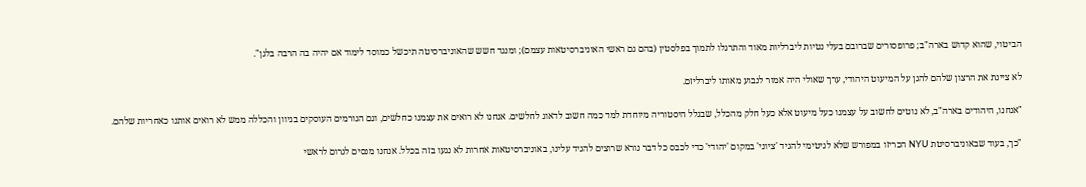הביטוי, שהוא קדוש בארה"ב; פרופסורים שברובם בעלי נטיות ליברליות מאוד והתרגלו לתמוך בפלסטין (בהם גם ראשי האוניברסיטאות עצמם); ומנגד חשש שהאוניברסיטה תיכשל כמוסד לימוד אם יהיה בה הרבה בלגן".

לא ציינת את הרצון שלהם להגן על המיעוט היהודי, ערך שאולי היה אמור לנבוע מאותו ליברליזם.

"אנחנו, היהודים בארה"ב, לא נוטים לחשוב על עצמנו כעל מיעוט אלא כעל חלק מהכלל, שבגלל היסטוריה מיוחדת למד כמה חשוב לדאוג לחלשים. אנחנו לא רואים את עצמנו כחלשים, וגם הגורמים העוסקים בגיוון והכללה ממש לא רואים אותנו כאחריות שלהם.

"כך, בעוד שבאוניברסיטת NYU הכריזו במפורש שלא לגיטימי להגיד 'ציוני' במקום 'יהודי' כדי לכבס כל דבר נורא שרוצים להגיד עלינו, באוניברסיטאות אחרות לא נגעו בזה בכלל. אנחנו מנסים לגרום לראשי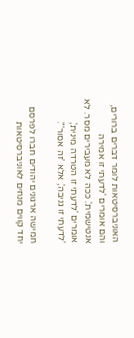האוניברסיטאות לומר דברים ברורים, והם אומרים 'לדעתי זו אמירה אנטישמית'. ככה לא מעבירים מסר. לא אומרים 'לדעתי זו הטרדה מינית', 'לדעתי זו גניבה', אלא 'זה אסור'".

חמישה ארגונים יהודים חברו לפרסם יחד קווים מנחים לאוניברסיטאות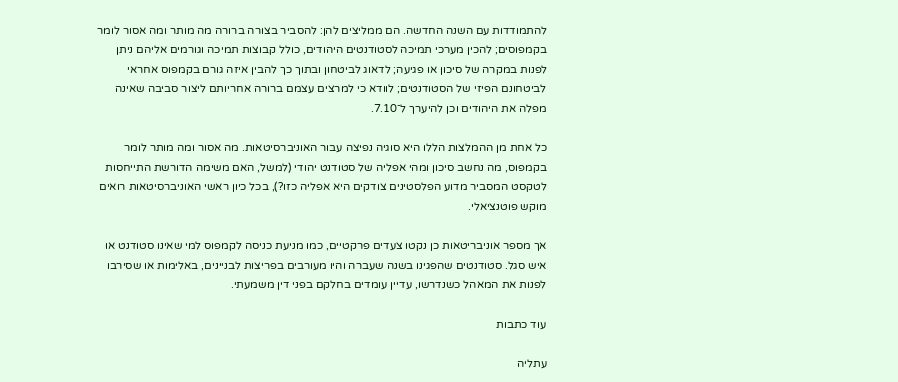להתמודדות עם השנה החדשה. הם ממליצים להן: להסביר בצורה ברורה מה מותר ומה אסור לומר בקמפוסים; להכין מערכי תמיכה לסטודנטים היהודים, כולל קבוצות תמיכה וגורמים אליהם ניתן לפנות במקרה של סיכון או פגיעה; לדאוג לביטחון ובתוך כך להבין איזה גורם בקמפוס אחראי לביטחונם הפיזי של הסטודנטים; לוודא כי למרצים עצמם ברורה אחריותם ליצור סביבה שאינה מפלה את היהודים וכן להיערך ל־7.10.

כל אחת מן ההמלצות הללו היא סוגיה נפיצה עבור האוניברסיטאות. מה אסור ומה מותר לומר בקמפוס, מה נחשב סיכון ומהי אפליה של סטודנט יהודי (למשל, האם משימה הדורשת התייחסות לטקסט המסביר מדוע הפלסטינים צודקים היא אפליה כזו?), בכל כיון ראשי האוניברסיטאות רואים מוקש פוטנציאלי.

אך מספר אוניבריטאות כן נקטו צעדים פרקטיים, כמו מניעת כניסה לקמפוס למי שאינו סטודנט או איש סגל. סטודנטים שהפגינו בשנה שעברה והיו מעורבים בפריצות לבניינים, באלימות או שסירבו לפנות את המאהל כשנדרשו, עדיין עומדים בחלקם בפני דין משמעתי.

עוד כתבות

עתליה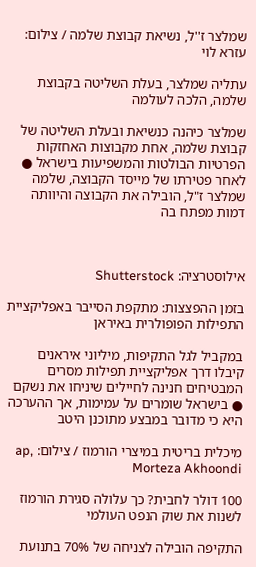שמלצר ז''ל, נשיאת קבוצת שלמה / צילום: עזרא לוי

עתליה שמלצר, בעלת השליטה בקבוצת שלמה, הלכה לעולמה

שמלצר כיהנה כנשיאת ובעלת השליטה של קבוצת שלמה, אחת מקבוצות האחזקות הפרטיות הבולטות והמשפיעות בישראל ● לאחר פטירתו של מייסד הקבוצה, שלמה שמלצר ז"ל, הובילה את הקבוצה והיוותה דמות מפתח בה



אילוסטרציה: Shutterstock

בזמן ההפצצות: מתקפת הסייבר באפליקציית התפילות הפופולרית באיראן

במקביל לגל התקיפות, מיליוני איראנים קיבלו דרך אפליקציית תפילות מסרים המבטיחים חנינה לחיילים שיניחו את נשקם ● בישראל שומרים על עמימות, אך ההערכה היא כי מדובר במבצע מתוכנן היטב

מיכלית בריטית במיצרי הורמוז / צילום: ap, Morteza Akhoondi

100 דולר לחבית? כך עלולה סגירת הורמוז לשנות את שוק הנפט העולמי

התקיפה הובילה לצניחה של 70% בתנועת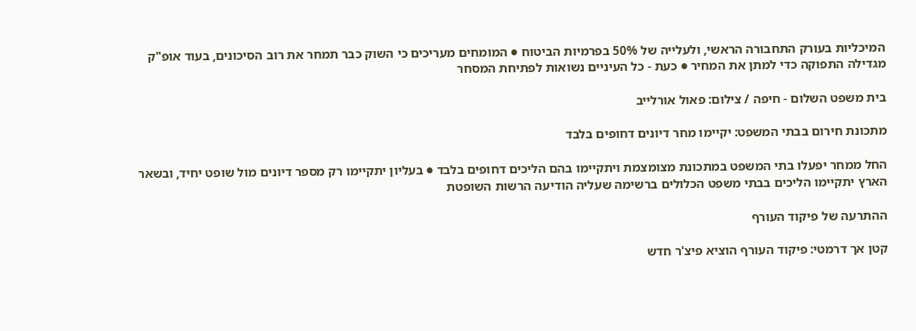המיכליות בעורק התחבורה הראשי, ולעלייה של 50% בפרמיות הביטוח ● המומחים מעריכים כי השוק כבר תמחר את רוב הסיכונים, בעוד אופ"ק מגדילה התפוקה כדי למתן את המחיר ● כעת - כל העיניים נשואות לפתיחת המסחר

בית משפט השלום - חיפה / צילום: פאול אורלייב

מתכונת חירום בבתי המשפט: יקיימו מחר דיונים דחופים בלבד

החל ממחר יפעלו בתי המשפט במתכונת מצומצמת ויתקיימו בהם הליכים דחופים בלבד ● בעליון יתקיימו רק מספר דיונים מול שופט יחיד, ובשאר הארץ יתקיימו הליכים בבתי משפט הכלולים ברשימה שעליה הודיעה הרשות השופטת

ההתרעה של פיקוד העורף

קטן אך דרמטי: פיקוד העורף הוציא פיצ'ר חדש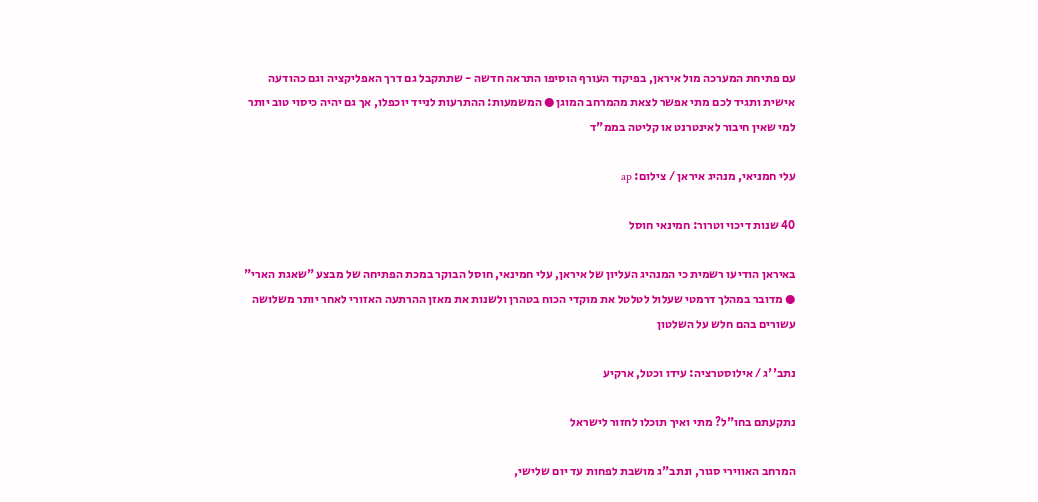עם פתיחת המערכה מול איראן, בפיקוד העורף הוסיפו התראה חדשה - שתתקבל גם דרך האפליקציה וגם כהודעה אישית ותגיד לכם מתי אפשר לצאת מהמרחב המוגן ● המשמעות: ההתרעות לנייד יוכפלו, אך גם יהיה כיסוי טוב יותר למי שאין חיבור לאינטרנט או קליטה בממ"ד

עלי חמניאי, מנהיג איראן / צילום: ap

40 שנות דיכוי וטרור: חמינאי חוסל

באיראן הודיעו רשמית כי המנהיג העליון של איראן, עלי חמינאי, חוסל הבוקר במכת הפתיחה של מבצע "שאגת הארי" ● מדובר במהלך דרמטי שעלול לטלטל את מוקדי הכוח בטהרן ולשנות את מאזן ההרתעה האזורי לאחר יותר משלושה עשורים בהם חלש על השלטון

נתב''ג / אילוסטרציה: עידו וכטל, ארקיע

נתקעתם בחו"ל? מתי ואיך תוכלו לחזור לישראל

המרחב האווירי סגור, ונתב"ג מושבת לפחות עד יום שלישי,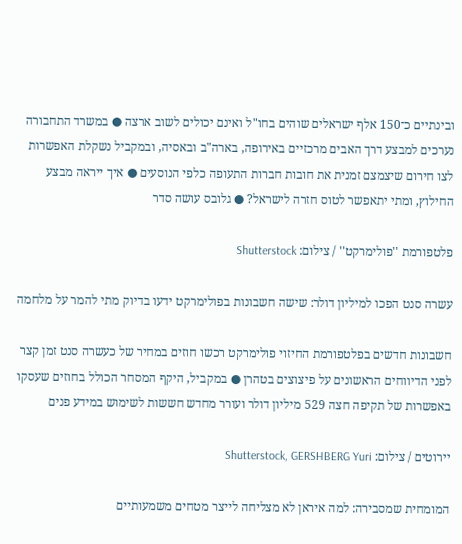ובינתיים כ־150 אלף ישראלים שוהים בחו"ל ואינם יכולים לשוב ארצה ● במשרד התחבורה נערכים למבצע דרך האבים מרכזיים באירופה, בארה"ב ובאסיה, ובמקביל נשקלת האפשרות לצו חירום שיצמצם זמנית את חובות חברות התעופה כלפי הנוסעים ● איך ייראה מבצע החילוץ, ומתי יתאפשר לטוס חזרה לישראל? ● גלובס עושה סדר

פלטפורמת ''פולימרקט'' / צילום: Shutterstock

עשרה סנט הפכו למיליון דולר: שישה חשבונות בפולימרקט ידעו בדיוק מתי להמר על מלחמה

חשבונות חדשים בפלטפורמת החיזוי פולימרקט רכשו חוזים במחיר של כעשרה סנט זמן קצר לפני הדיווחים הראשונים על פיצוצים בטהרן ● במקביל, היקף המסחר הכולל בחוזים שעסקו באפשרות של תקיפה חצה 529 מיליון דולר ועורר מחדש חששות לשימוש במידע פנים

יירוטים / צילום: Shutterstock, GERSHBERG Yuri

המומחית שמסבירה: למה איראן לא מצליחה לייצר מטחים משמעותיים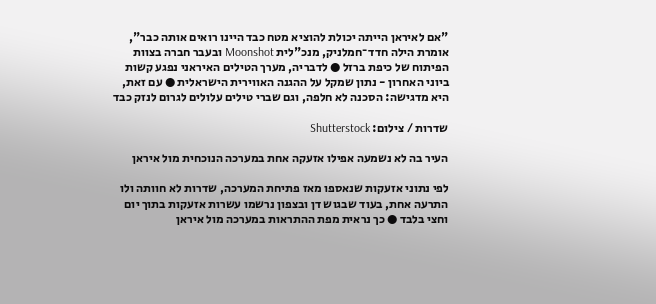"אם לאיראן הייתה יכולת להוציא מטח כבד היינו רואים אותה כבר", אומרת הילה חדד־חמלניק, מנכ"לית Moonshot ובעבר חברה בצוות הפיתוח של כיפת ברזל ● לדבריה, מערך הטילים האיראני נפגע קשות ביוני האחרון - נתון שמקל על ההגנה האווירית הישראלית ● עם זאת, היא מדגישה: הסכנה לא חלפה, וגם שברי טילים עלולים לגרום לנזק כבד

שדרות / צילום: Shutterstock

העיר בה לא נשמעה אפילו אזעקה אחת במערכה הנוכחית מול איראן

לפי נתוני אזעקות שנאספו מאז פתיחת המערכה, שדרות לא חוותה ולו התרעה אחת, בעוד שבגוש דן ובצפון נרשמו עשרות אזעקות בתוך יום וחצי בלבד ● כך נראית מפת ההתראות במערכה מול איראן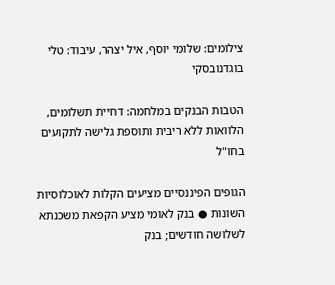צילומים: שלומי יוסף, איל יצהר, עיבוד: טלי בוגדנובסקי

הטבות הבנקים במלחמה: דחיית תשלומים, הלוואות ללא ריבית ותוספת גלישה לתקועים בחו"ל

הגופים הפיננסיים מציעים הקלות לאוכלוסיות השונות ● בנק לאומי מציע הקפאת משכנתא לשלושה חודשים; בנק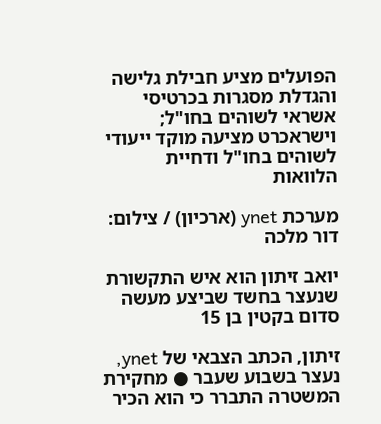הפועלים מציע חבילת גלישה והגדלת מסגרות בכרטיסי אשראי לשוהים בחו"ל; וישראכרט מציעה מוקד ייעודי לשוהים בחו"ל ודחיית הלוואות

מערכת ynet (ארכיון) / צילום: דור מלכה

יואב זיתון הוא איש התקשורת שנעצר בחשד שביצע מעשה סדום בקטין בן 15

זיתון, הכתב הצבאי של ynet, נעצר בשבוע שעבר ● מחקירת המשטרה התברר כי הוא הכיר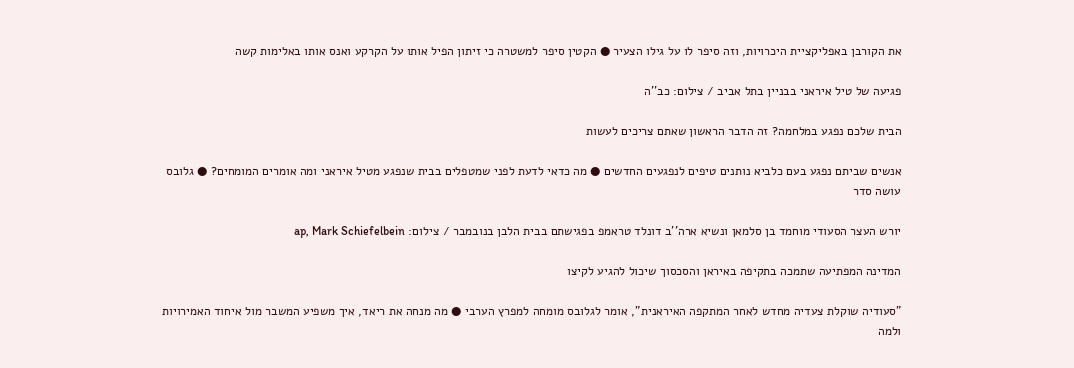את הקורבן באפליקציית היכרויות, וזה סיפר לו על גילו הצעיר ● הקטין סיפר למשטרה כי זיתון הפיל אותו על הקרקע ואנס אותו באלימות קשה

פגיעה של טיל איראני בבניין בתל אביב / צילום: כב''ה

הבית שלכם נפגע במלחמה? זה הדבר הראשון שאתם צריכים לעשות

אנשים שביתם נפגע בעם כלביא נותנים טיפים לנפגעים החדשים ● מה כדאי לדעת לפני שמטפלים בבית שנפגע מטיל איראני ומה אומרים המומחים? ● גלובס עושה סדר

יורש העצר הסעודי מוחמד בן סלמאן ונשיא ארה''ב דונלד טראמפ בפגישתם בבית הלבן בנובמבר / צילום: ap, Mark Schiefelbein

המדינה המפתיעה שתמכה בתקיפה באיראן והסכסוך שיכול להגיע לקיצו

"סעודיה שוקלת צעדיה מחדש לאחר המתקפה האיראנית", אומר לגלובס מומחה למפרץ הערבי ● מה מנחה את ריאד, איך משפיע המשבר מול איחוד האמירויות ולמה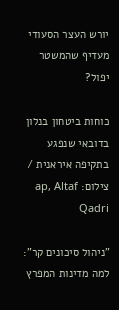יורש העצר הסעודי מעדיף שהמשטר יפול?

כוחות ביטחון בנלון בדובאי שנפגע בתקיפה איראנית / צילום: ap, Altaf Qadri

"ניהול סיכונים קר": למה מדינות המפרץ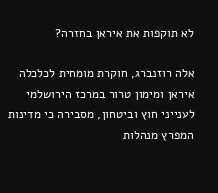לא תוקפות את איראן בחזרה?

אלה רוזנברג, חוקרת מומחית לכלכלה איראן ומימון טרור במרכז הירושלמי לענייני חוץ וביטחון, מסבירה כי מדינות המפרץ מנהלות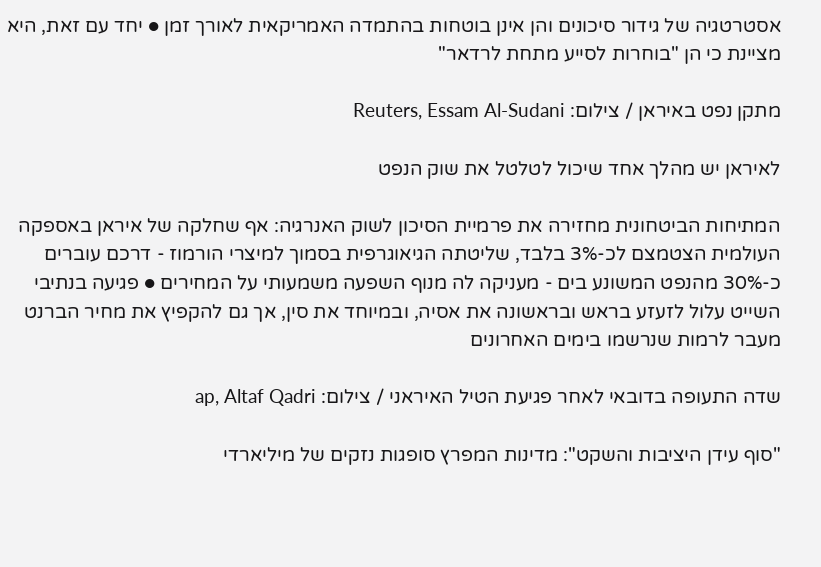אסטרטגיה של גידור סיכונים והן אינן בוטחות בהתמדה האמריקאית לאורך זמן ● יחד עם זאת, היא מציינת כי הן "בוחרות לסייע מתחת לרדאר"

מתקן נפט באיראן / צילום: Reuters, Essam Al-Sudani

לאיראן יש מהלך אחד שיכול לטלטל את שוק הנפט

המתיחות הביטחונית מחזירה את פרמיית הסיכון לשוק האנרגיה: אף שחלקה של איראן באספקה העולמית הצטמצם לכ-3% בלבד, שליטתה הגיאוגרפית בסמוך למיצרי הורמוז - דרכם עוברים כ-30% מהנפט המשונע בים - מעניקה לה מנוף השפעה משמעותי על המחירים ● פגיעה בנתיבי השייט עלול לזעזע בראש ובראשונה את אסיה, ובמיוחד את סין, אך גם להקפיץ את מחיר הברנט מעבר לרמות שנרשמו בימים האחרונים

שדה התעופה בדובאי לאחר פגיעת הטיל האיראני / צילום: ap, Altaf Qadri

"סוף עידן היציבות והשקט": מדינות המפרץ סופגות נזקים של מיליארדי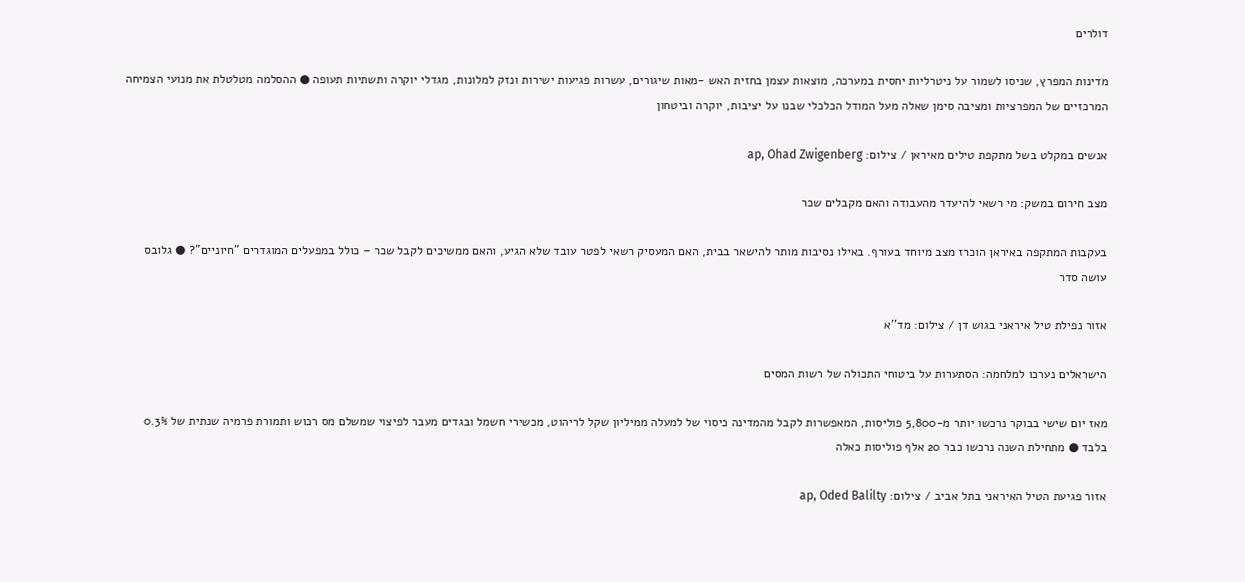דולרים

מדינות המפרץ, שניסו לשמור על ניטרליות יחסית במערכה, מוצאות עצמן בחזית האש -מאות שיגורים, עשרות פגיעות ישירות ונזק למלונות, מגדלי יוקרה ותשתיות תעופה ● ההסלמה מטלטלת את מנועי הצמיחה המרכזיים של המפרציות ומציבה סימן שאלה מעל המודל הכלכלי שבנו על יציבות, יוקרה וביטחון

אנשים במקלט בשל מתקפת טילים מאיראן / צילום: ap, Ohad Zwigenberg

מצב חירום במשק: מי רשאי להיעדר מהעבודה והאם מקבלים שכר

בעקבות המתקפה באיראן הוכרז מצב מיוחד בעורף. באילו נסיבות מותר להישאר בבית, האם המעסיק רשאי לפטר עובד שלא הגיע, והאם ממשיכים לקבל שכר – כולל במפעלים המוגדרים "חיוניים"? ● גלובס עושה סדר

אזור נפילת טיל איראני בגוש דן / צילום: מד''א

הישראלים נערכו למלחמה: הסתערות על ביטוחי התכולה של רשות המסים

מאז יום שישי בבוקר נרכשו יותר מ-5,800 פוליסות, המאפשרות לקבל מהמדינה כיסוי של למעלה ממיליון שקל לריהוט, מכשירי חשמל ובגדים מעבר לפיצוי שמשלם מס רכוש ותמורת פרמיה שנתית של 0.3% בלבד ● מתחילת השנה נרכשו כבר 20 אלף פוליסות כאלה

אזור פגיעת הטיל האיראני בתל אביב / צילום: ap, Oded Balilty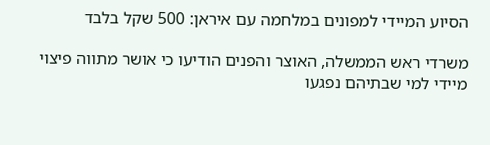הסיוע המיידי למפונים במלחמה עם איראן: 500 שקל בלבד

משרדי ראש הממשלה, האוצר והפנים הודיעו כי אושר מתווה פיצוי מיידי למי שבתיהם נפגעו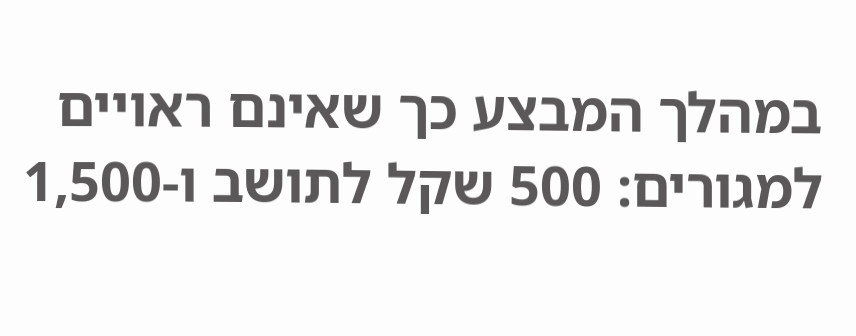במהלך המבצע כך שאינם ראויים למגורים: 500 שקל לתושב ו-1,500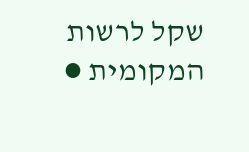שקל לרשות המקומית ●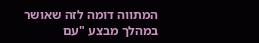המתווה דומה לזה שאושר במהלך מבצע "עם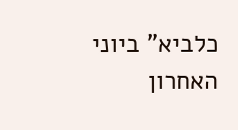כלביא" ביוני האחרון